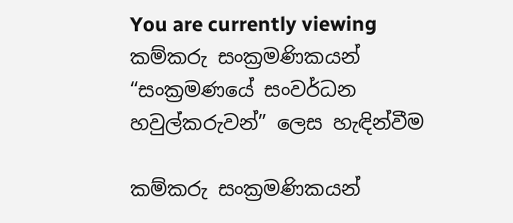You are currently viewing කම්කරු සංක්‍රමණිකයන් “සංක්‍රමණයේ සංවර්ධන හවුල්කරුවන්” ලෙස හැඳින්වීම

කම්කරු සංක්‍රමණිකයන්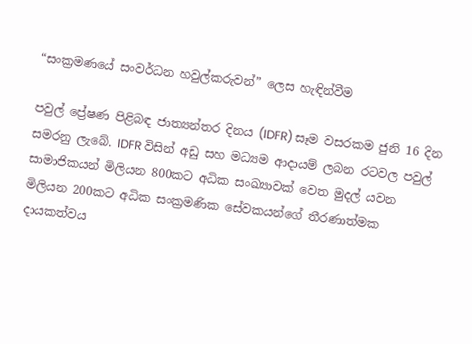“සංක්‍රමණයේ සංවර්ධන හවුල්කරුවන්” ලෙස හැඳින්වීම

පවුල් ප්‍රේෂණ පිළිබඳ ජාත්‍යන්තර දිනය (IDFR) සෑම වසරකම ජුනි 16 දින සමරනු ලැබේ. IDFR විසින් අඩු සහ මධ්‍යම ආදායම් ලබන රටවල පවුල් සාමාජිකයන් මිලියන 800කට අධික සංඛ්‍යාවක් වෙත මුදල් යවන මිලියන 200කට අධික සංක්‍රමණික සේවකයන්ගේ තීරණාත්මක දායකත්වය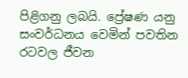පිළිගනු ලබයි. ප්‍රේෂණ යනු සංවර්ධනය වෙමින් පවතින රටවල ජීවන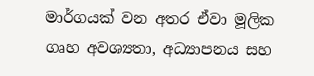මාර්ගයක් වන අතර ඒවා මූලික ගෘහ අවශ්‍යතා, අධ්‍යාපනය සහ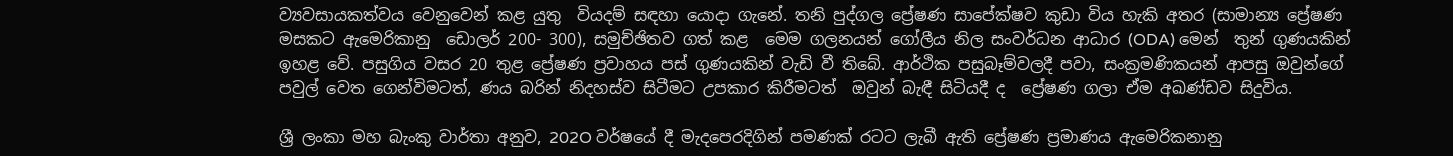ව්‍යවසායකත්වය වෙනුවෙන් කළ යුතු  වියදම් සඳහා යොදා ගැනේ. තනි පුද්ගල ප්‍රේෂණ සාපේක්ෂව කුඩා විය හැකි අතර (සාමාන්‍ය ප්‍රේෂණ මසකට ඇමෙරිකානු  ඩොලර් 200- 300), සමුච්ඡිතව ගත් කළ  මෙම ගලනයන් ගෝලීය නිල සංවර්ධන ආධාර (ODA) මෙන්  තුන් ගුණයකින් ඉහළ වේ. පසුගිය වසර 20 තුළ ප්‍රේෂණ ප්‍රවාහය පස් ගුණයකින් වැඩි වී තිබේ. ආර්ථික පසුබෑම්වලදී පවා, සංක්‍රමණිකයන් ආපසු ඔවුන්ගේ පවුල් වෙත ගෙන්විමටත්, ණය බරින් නිදහස්ව සිටීමට උපකාර කිරීමටත්  ඔවුන් බැඳී සිටියදී ද  ප්‍රේෂණ ගලා ඒම අඛණ්ඩව සිදුවිය.

ශ්‍රී ලංකා මහ බැංකු වාර්තා අනුව, 202O වර්ෂයේ දී මැදපෙරදිගින් පමණක් රටට ලැබී ඇති ප්‍රේෂණ ප්‍රමාණය ඇමෙරිකනානු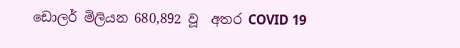ඩොලර් මිලියන 680,892 වූ  අතර COVID 19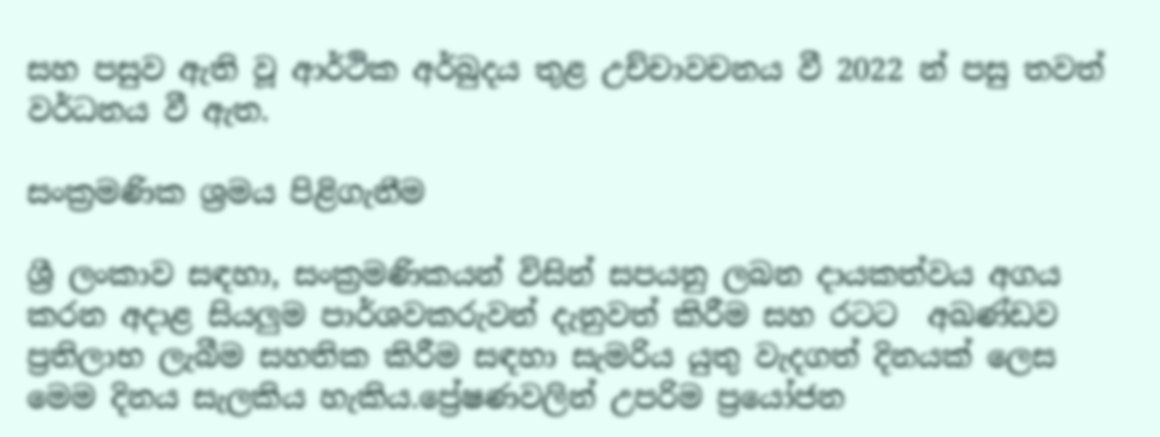සහ පසුව ඇති වූ ආර්ථික අර්බුදය තුළ උච්චාවචනය වී 2022 න් පසු තවත් වර්ධනය වී ඇත.

සංක්‍රමණික ශ්‍රමය පිළිගැනීම

ශ්‍රී ලංකාව සඳහා, සංක්‍රමණිකයන් විසින් සපයනු ලබන දායකත්වය අගය කරන අදාළ සියලුම පාර්ශවකරුවන් දැනුවත් කිරීම සහ රටට  අඛණ්ඩව ප්‍රතිලාභ ලැබීම සහතික කිරීම සඳහා සැමරිය යුතු වැදගත් දිනයක් ලෙස මෙම දිනය සැලකිය හැකිය.ප්‍රේෂණවලින් උපරිම ප්‍රයෝජන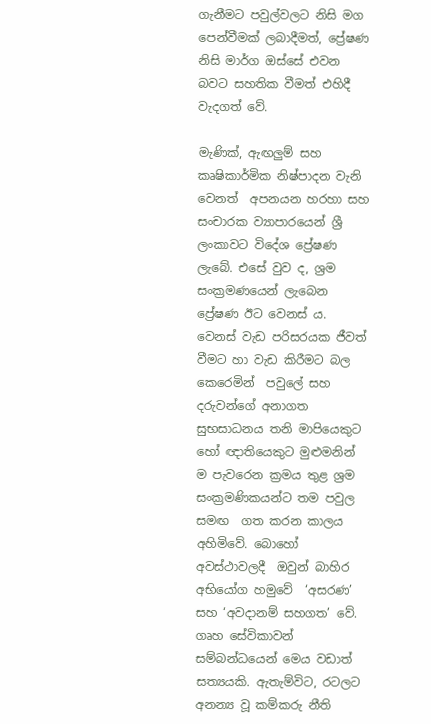ගැනීමට පවුල්වලට නිසි මග පෙන්වීමක් ලබාදීමත්, ප්‍රේෂණ නිසි මාර්ග ඔස්සේ එවන බවට සහතික වීමත් එහිදී වැදගත් වේ.

මැණික්, ඇඟලුම් සහ කෘෂිකාර්මික නිෂ්පාදන වැනි වෙනත්  අපනයන හරහා සහ සංචාරක ව්‍යාපාරයෙන් ශ්‍රී ලංකාවට විදේශ ප්‍රේෂණ ලැබේ. එසේ වුව ද, ශ්‍රම සංක්‍රමණයෙන් ලැබෙන ප්‍රේෂණ ඊට වෙනස් ය. වෙනස් වැඩ පරිසරයක ජීවත් වීමට හා වැඩ කිරීමට බල කෙරෙමින්  පවුලේ සහ දරුවන්ගේ අනාගත සුභසාධනය තනි මාපියෙකුට හෝ ඥාතියෙකුට මුළුමනින් ම පැවරෙන ක්‍රමය තුළ ශ්‍රම සංක්‍රමණිකයන්ට තම පවුල සමඟ  ගත කරන කාලය අහිමිවේ. බොහෝ අවස්ථාවලදී  ඔවුන් බාහිර අභියෝග හමුවේ  ‘අසරණ’ සහ ‘අවදානම් සහගත’ වේ. ගෘහ සේවිකාවන් සම්බන්ධයෙන් මෙය වඩාත් සත්‍යයකි. ඇතැම්විට, රටලට අනන්‍ය වූ කම්කරු නීති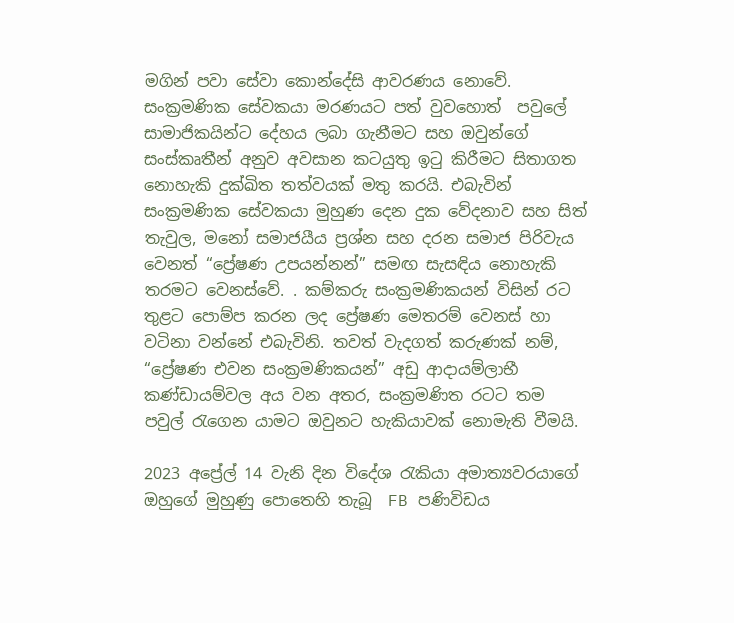මගින් පවා සේවා කොන්දේසි ආවරණය නොවේ. සංක්‍රමණික සේවකයා මරණයට පත් වුවහොත්  පවුලේ සාමාජිකයින්ට දේහය ලබා ගැනීමට සහ ඔවුන්ගේ සංස්කෘතීන් අනුව අවසාන කටයුතු ඉටු කිරීමට සිතාගත නොහැකි දුක්ඛිත තත්වයක් මතු කරයි. එබැවින් සංක්‍රමණික සේවකයා මුහුණ දෙන දුක වේදනාව සහ සිත් තැවුල, මනෝ සමාජයීය ප්‍රශ්න සහ දරන සමාජ පිරිවැය වෙනත් “ප්‍රේෂණ උපයන්නන්” සමඟ සැසඳිය නොහැකි තරමට වෙනස්වේ. . කම්කරු සංක්‍රමණිකයන් විසින් රට තුළට පොම්ප කරන ලද ප්‍රේෂණ මෙතරම් වෙනස් හා වටිනා වන්නේ එබැවිනි. තවත් වැදගත් කරුණක් නම්, “ප්‍රේෂණ එවන සංක්‍රමණිකයන්” අඩු ආදායම්ලාභී කණ්ඩායම්වල අය වන අතර, සංක්‍රමණිත රටට තම පවුල් රැගෙන යාමට ඔවුනට හැකියාවක් නොමැති වීමයි.

2023 අප්‍රේල් 14 වැනි දින විදේශ රැකියා අමාත්‍යවරයාගේ ඔහුගේ මුහුණු පොතෙහි තැබූ  FB පණිවිඩය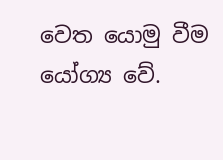වෙත යොමු වීම යෝග්‍ය වේ.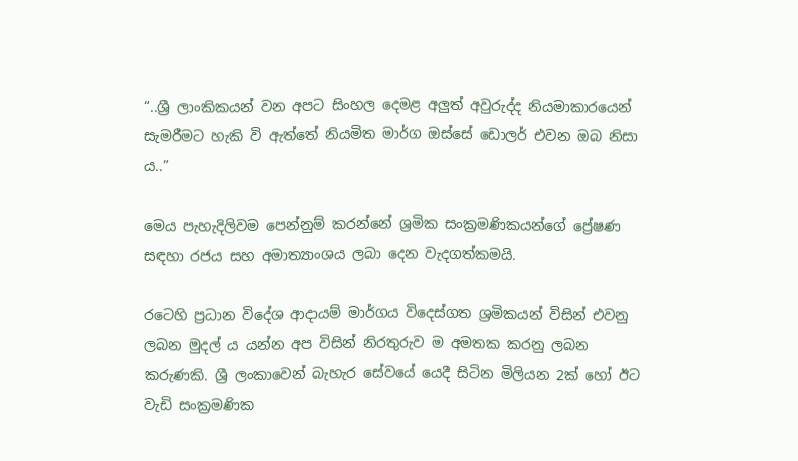“..ශ්‍රී ලාංකිකයන් වන අපට සිංහල දෙමළ අලුත් අවුරුද්ද නියමාකාරයෙන් සැමරීමට හැකි වි ඇත්තේ නියමිත මාර්ග ඔස්සේ ඩොලර් එවන ඔබ නිසා ය..”

මෙය පැහැදිලිවම පෙන්නුම් කරන්නේ ශ්‍රමික සංක්‍රමණිකයන්ගේ ප්‍රේෂණ සඳහා රජය සහ අමාත්‍යාංශය ලබා දෙන වැදගත්කමයි.

රටෙහි ප්‍රධාන විදේශ ආදායම් මාර්ගය විදෙස්ගත ශ්‍රමිකයන් විසින් එවනු ලබන මුදල් ය යන්න අප විසින් නිරතුරුව ම අමතක කරනු ලබන කරුණකි. ශ්‍රී ලංකාවෙන් බැහැර සේවයේ යෙදී සිටින මිලියන 2ක් හෝ ඊට වැඩි සංක්‍රමණික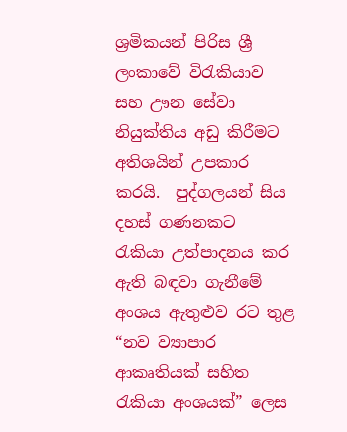ශ්‍රමිකයන් පිරිස ශ්‍රී ලංකාවේ විරැකියාව සහ ඌන සේවා නියුක්තිය අඩු කිරීමට අතිශයින් උපකාර කරයි.  පුද්ගලයන් සිය දහස් ගණනකට  රැකියා උත්පාදනය කර ඇති බඳවා ගැනීමේ අංශය ඇතුළුව රට තුළ “නව ව්‍යාපාර ආකෘතියක් සහිත රැකියා අංශයක්” ලෙස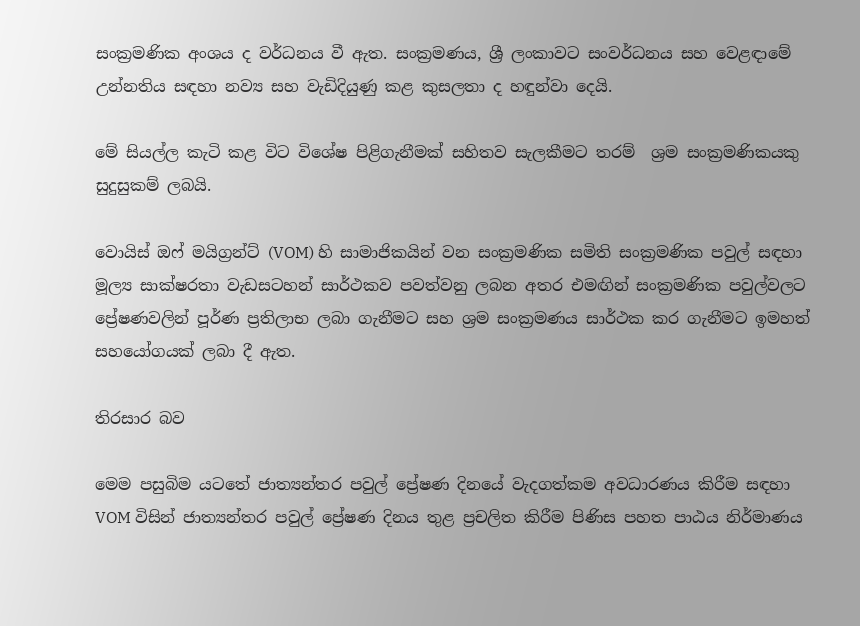සංක්‍රමණික අංශය ද වර්ධනය වී ඇත. සංක්‍රමණය, ශ්‍රී ලංකාවට සංවර්ධනය සහ වෙළඳාමේ උන්නතිය සඳහා නව්‍ය සහ වැඩිදියුණු කළ කුසලතා ද හඳුන්වා දෙයි.

මේ සියල්ල කැ‌ටි කළ විට විශේෂ පිළිගැනීමක් සහිතව සැලකීමට තරම්  ශ්‍රම සංක්‍රමණිකයකු  සුදුසුකම් ලබයි.

වොයිස් ඔෆ් මයිග්‍රන්ට් (VOM) හි සාමාජිකයින් වන සංක්‍රමණික සමිති සංක්‍රමණික පවුල් සඳහා මූල්‍ය සාක්ෂරතා වැඩසටහන් සාර්ථකව පවත්වනු ලබන අතර එමඟින් සංක්‍රමණික පවුල්වලට ප්‍රේෂණවලින් පූර්ණ ප්‍රතිලාභ ලබා ගැනීමට සහ ශ්‍රම සංක්‍රමණය සාර්ථක කර ගැනීමට ඉමහත් සහයෝගයක් ලබා දී ඇත.

තිරසාර බව

මෙම පසුබිම යටතේ ජාත්‍යන්තර පවුල් ප්‍රේෂණ දිනයේ වැදගත්කම අවධාරණය කිරීම සඳහා VOM විසින් ජාත්‍යන්තර පවුල් ප්‍රේෂණ දිනය තුළ ප්‍රචලිත කිරීම පිණිස පහත පාඨය නිර්මාණය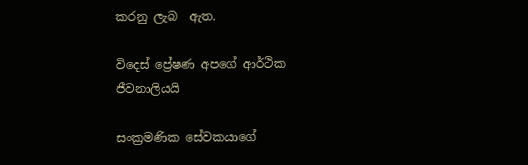කරනු ලැබ  ඇත.

විදෙස් ප්‍රේෂණ අපගේ ආර්ථික ජීවනාලියයි

සංක්‍රමණික සේවකයාගේ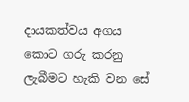දායකත්වය අගය කොට ගරු කරනු ලැබීමට හැකි වන සේ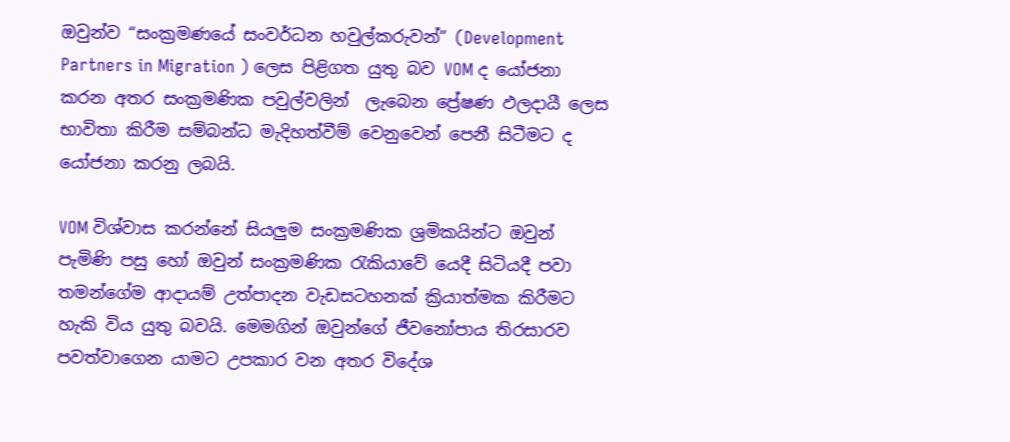ඔවුන්ව “සංක්‍රමණයේ සංවර්ධන හවුල්කරුවන්” (Development Partners in Migration ) ලෙස පිළිගත යුතු බව VOM ද යෝජනා කරන අතර සංක්‍රමණික පවුල්වලින්  ලැබෙන ප්‍රේෂණ ඵලදායී ලෙස භාවිතා කිරීම සම්බන්ධ මැදිහත්වීම් වෙනුවෙන් පෙනී සිටීමට ද යෝජනා කරනු ලබයි.

VOM විශ්වාස කරන්නේ සියලුම සංක්‍රමණික ශ්‍රමිකයින්ට ඔවුන් පැමිණි පසු හෝ ඔවුන් සංක්‍රමණික රැකියාවේ යෙදී සිටියදී පවා තමන්ගේම ආදායම් උත්පාදන වැඩසටහනක් ක්‍රියාත්මක කිරීමට හැකි විය යුතු බවයි. මෙමගින් ඔවුන්ගේ ජීවනෝපාය තිරසාරව පවත්වාගෙන යාමට උපකාර වන අතර විදේශ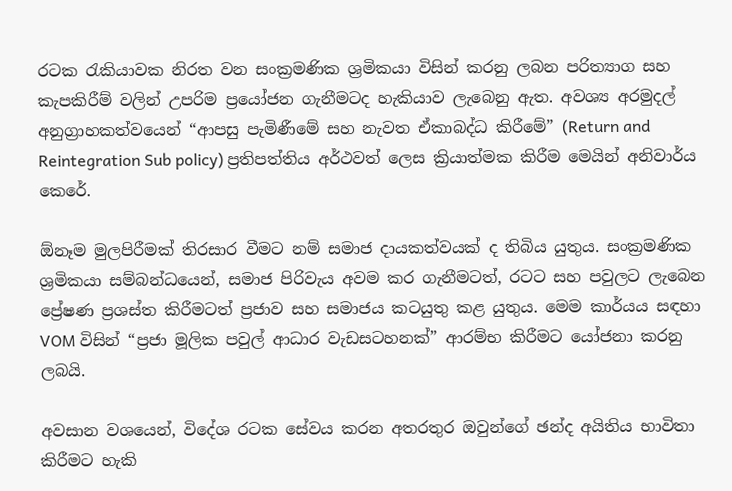රටක රැකියාවක නිරත වන සංක්‍රමණික ශ්‍රමිකයා විසින් කරනු ලබන පරිත්‍යාග සහ කැපකිරීම් වලින් උපරිම ප්‍රයෝජන ගැනීමටද හැකියාව ලැබෙනු ඇත. අවශ්‍ය අරමුදල් අනුග්‍රාහකත්වයෙන් “ආපසු පැමිණීමේ සහ නැවත ඒකාබද්ධ කිරීමේ” (Return and Reintegration Sub policy) ප්‍රතිපත්තිය අර්ථවත් ලෙස ක්‍රියාත්මක කිරීම මෙයින් අනිවාර්ය කෙරේ.

ඕනෑම මුලපිරීමක් තිරසාර වීමට නම් සමාජ දායකත්වයක් ද තිබිය යුතුය. සංක්‍රමණික ශ්‍රමිකයා සම්බන්ධයෙන්, සමාජ පිරිවැය අවම කර ගැනීමටත්, රටට සහ පවුලට ලැබෙන ප්‍රේෂණ ප්‍රශස්ත කිරීමටත් ප්‍රජාව සහ සමාජය කටයුතු කළ යුතුය. මෙම කාර්යය සඳහා VOM විසින් “ප්‍රජා මූලික පවුල් ආධාර වැඩසටහනක්” ආරම්භ කිරීමට යෝජනා කරනු ලබයි.

අවසාන වශයෙන්, විදේශ රටක සේවය කරන අතරතුර ඔවුන්ගේ ඡන්ද අයිතිය භාවිතා කිරීමට හැකි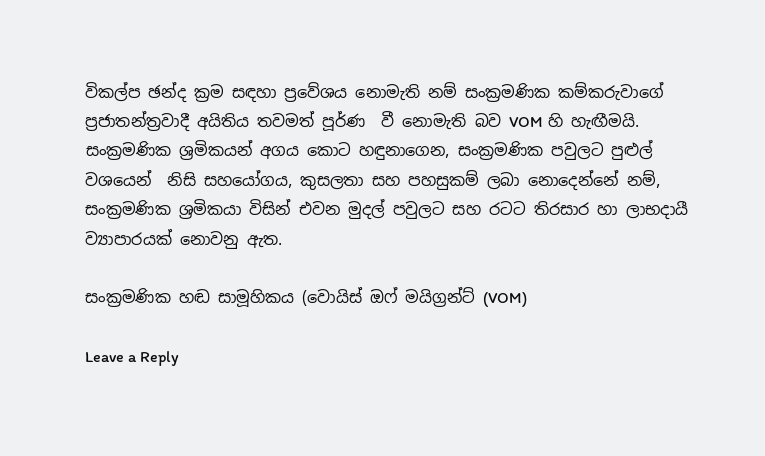විකල්ප ඡන්ද ක්‍රම සඳහා ප්‍රවේශය නොමැති නම් සංක්‍රමණික කම්කරුවාගේ ප්‍රජාතන්ත්‍රවාදී අයිතිය තවමත් පූර්ණ  වී නොමැති බව VOM හි හැඟීමයි. සංක්‍රමණික ශ්‍රමිකයන් අගය කොට හඳුනාගෙන, සංක්‍රමණික පවුලට පුළුල් වශයෙන්  නිසි සහයෝගය, කුසලතා සහ පහසුකම් ලබා නොදෙන්නේ නම්, සංක්‍රමණික ශ්‍රමිකයා විසින් එවන මුදල් පවුලට සහ රටට තිරසාර හා ලාභදායී ව්‍යාපාරයක් නොවනු ඇත.

සංක්‍රමණික හඬ සාමූහිකය (වොයිස් ඔෆ් මයිග්‍රන්ට් (VOM)

Leave a Reply